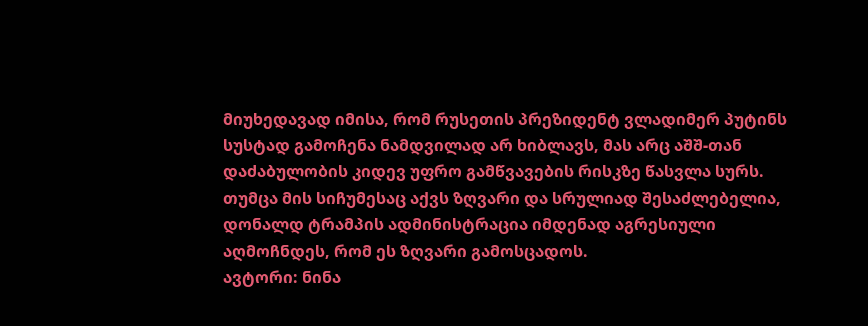მიუხედავად იმისა, რომ რუსეთის პრეზიდენტ ვლადიმერ პუტინს სუსტად გამოჩენა ნამდვილად არ ხიბლავს, მას არც აშშ-თან დაძაბულობის კიდევ უფრო გამწვავების რისკზე წასვლა სურს. თუმცა მის სიჩუმესაც აქვს ზღვარი და სრულიად შესაძლებელია, დონალდ ტრამპის ადმინისტრაცია იმდენად აგრესიული აღმოჩნდეს, რომ ეს ზღვარი გამოსცადოს.
ავტორი: ნინა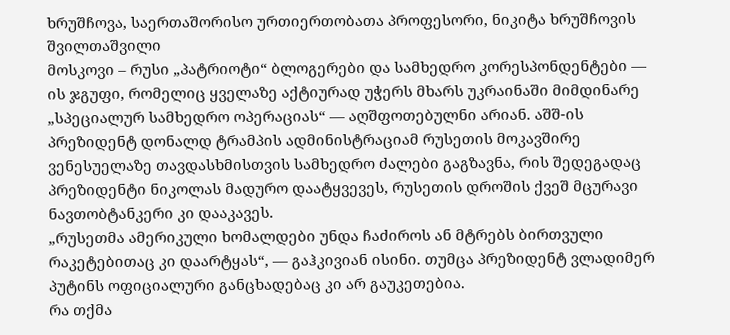ხრუშჩოვა, საერთაშორისო ურთიერთობათა პროფესორი, ნიკიტა ხრუშჩოვის შვილთაშვილი
მოსკოვი – რუსი „პატრიოტი“ ბლოგერები და სამხედრო კორესპონდენტები — ის ჯგუფი, რომელიც ყველაზე აქტიურად უჭერს მხარს უკრაინაში მიმდინარე „სპეციალურ სამხედრო ოპერაციას“ — აღშფოთებულნი არიან. აშშ-ის პრეზიდენტ დონალდ ტრამპის ადმინისტრაციამ რუსეთის მოკავშირე ვენესუელაზე თავდასხმისთვის სამხედრო ძალები გაგზავნა, რის შედეგადაც პრეზიდენტი ნიკოლას მადურო დაატყვევეს, რუსეთის დროშის ქვეშ მცურავი ნავთობტანკერი კი დააკავეს.
„რუსეთმა ამერიკული ხომალდები უნდა ჩაძიროს ან მტრებს ბირთვული რაკეტებითაც კი დაარტყას“, — გაჰკივიან ისინი. თუმცა პრეზიდენტ ვლადიმერ პუტინს ოფიციალური განცხადებაც კი არ გაუკეთებია.
რა თქმა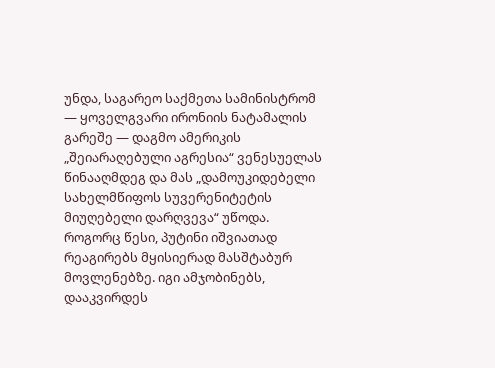უნდა, საგარეო საქმეთა სამინისტრომ — ყოველგვარი ირონიის ნატამალის გარეშე — დაგმო ამერიკის „შეიარაღებული აგრესია“ ვენესუელას წინააღმდეგ და მას „დამოუკიდებელი სახელმწიფოს სუვერენიტეტის მიუღებელი დარღვევა“ უწოდა. როგორც წესი, პუტინი იშვიათად რეაგირებს მყისიერად მასშტაბურ მოვლენებზე. იგი ამჯობინებს, დააკვირდეს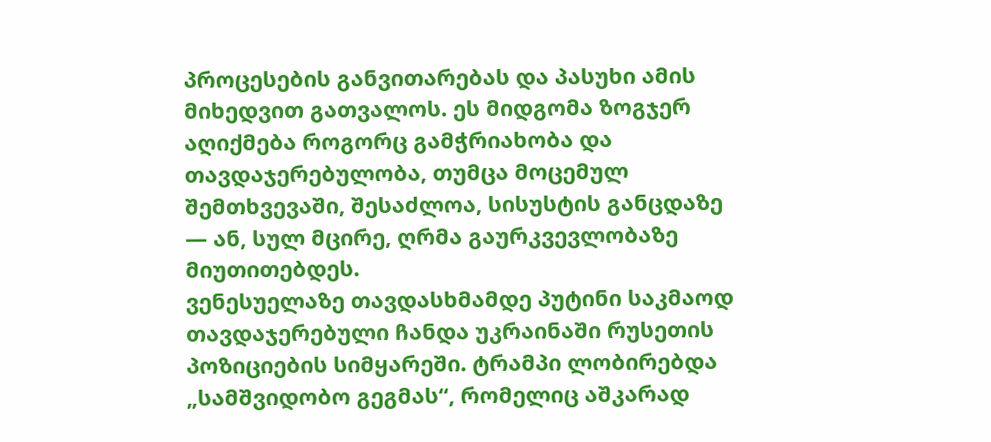პროცესების განვითარებას და პასუხი ამის მიხედვით გათვალოს. ეს მიდგომა ზოგჯერ აღიქმება როგორც გამჭრიახობა და თავდაჯერებულობა, თუმცა მოცემულ შემთხვევაში, შესაძლოა, სისუსტის განცდაზე — ან, სულ მცირე, ღრმა გაურკვევლობაზე მიუთითებდეს.
ვენესუელაზე თავდასხმამდე პუტინი საკმაოდ თავდაჯერებული ჩანდა უკრაინაში რუსეთის პოზიციების სიმყარეში. ტრამპი ლობირებდა „სამშვიდობო გეგმას“, რომელიც აშკარად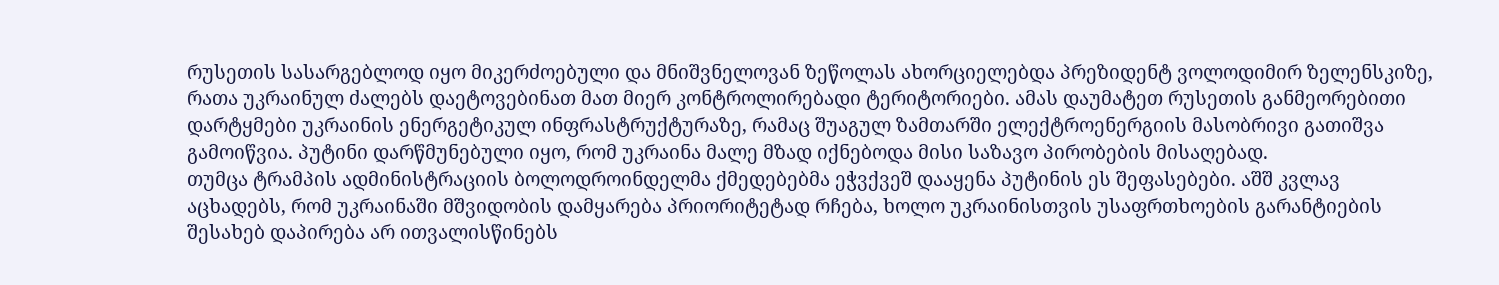რუსეთის სასარგებლოდ იყო მიკერძოებული და მნიშვნელოვან ზეწოლას ახორციელებდა პრეზიდენტ ვოლოდიმირ ზელენსკიზე, რათა უკრაინულ ძალებს დაეტოვებინათ მათ მიერ კონტროლირებადი ტერიტორიები. ამას დაუმატეთ რუსეთის განმეორებითი დარტყმები უკრაინის ენერგეტიკულ ინფრასტრუქტურაზე, რამაც შუაგულ ზამთარში ელექტროენერგიის მასობრივი გათიშვა გამოიწვია. პუტინი დარწმუნებული იყო, რომ უკრაინა მალე მზად იქნებოდა მისი საზავო პირობების მისაღებად.
თუმცა ტრამპის ადმინისტრაციის ბოლოდროინდელმა ქმედებებმა ეჭვქვეშ დააყენა პუტინის ეს შეფასებები. აშშ კვლავ აცხადებს, რომ უკრაინაში მშვიდობის დამყარება პრიორიტეტად რჩება, ხოლო უკრაინისთვის უსაფრთხოების გარანტიების შესახებ დაპირება არ ითვალისწინებს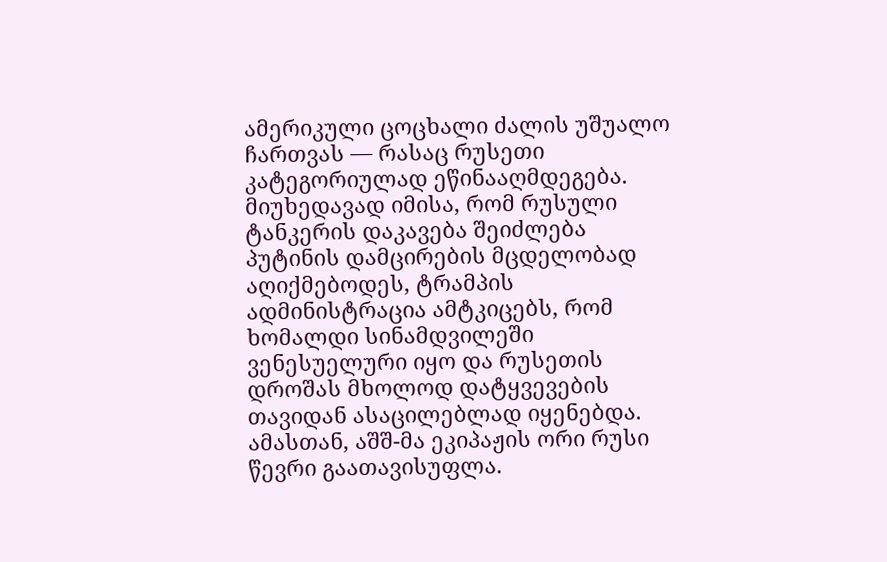ამერიკული ცოცხალი ძალის უშუალო ჩართვას — რასაც რუსეთი კატეგორიულად ეწინააღმდეგება.
მიუხედავად იმისა, რომ რუსული ტანკერის დაკავება შეიძლება პუტინის დამცირების მცდელობად აღიქმებოდეს, ტრამპის ადმინისტრაცია ამტკიცებს, რომ ხომალდი სინამდვილეში ვენესუელური იყო და რუსეთის დროშას მხოლოდ დატყვევების თავიდან ასაცილებლად იყენებდა. ამასთან, აშშ-მა ეკიპაჟის ორი რუსი წევრი გაათავისუფლა.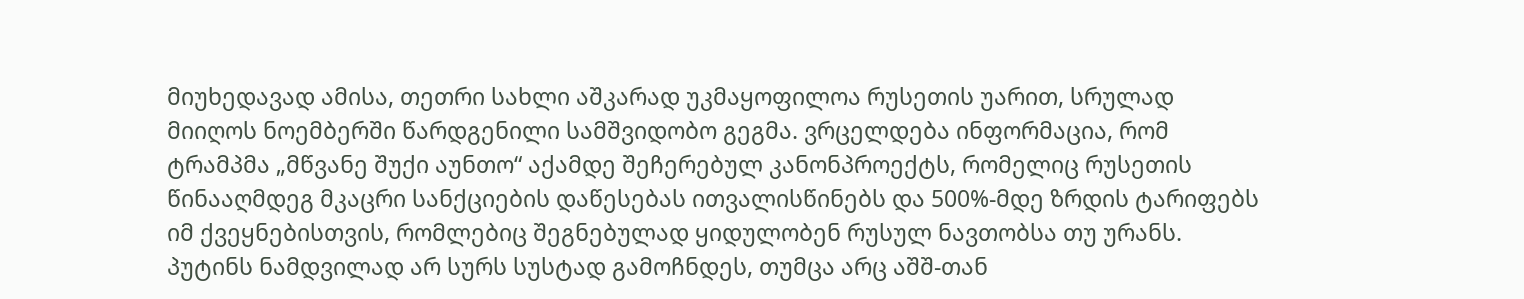მიუხედავად ამისა, თეთრი სახლი აშკარად უკმაყოფილოა რუსეთის უარით, სრულად მიიღოს ნოემბერში წარდგენილი სამშვიდობო გეგმა. ვრცელდება ინფორმაცია, რომ ტრამპმა „მწვანე შუქი აუნთო“ აქამდე შეჩერებულ კანონპროექტს, რომელიც რუსეთის წინააღმდეგ მკაცრი სანქციების დაწესებას ითვალისწინებს და 500%-მდე ზრდის ტარიფებს იმ ქვეყნებისთვის, რომლებიც შეგნებულად ყიდულობენ რუსულ ნავთობსა თუ ურანს.
პუტინს ნამდვილად არ სურს სუსტად გამოჩნდეს, თუმცა არც აშშ-თან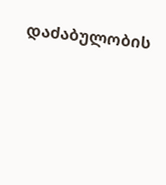დაძაბულობის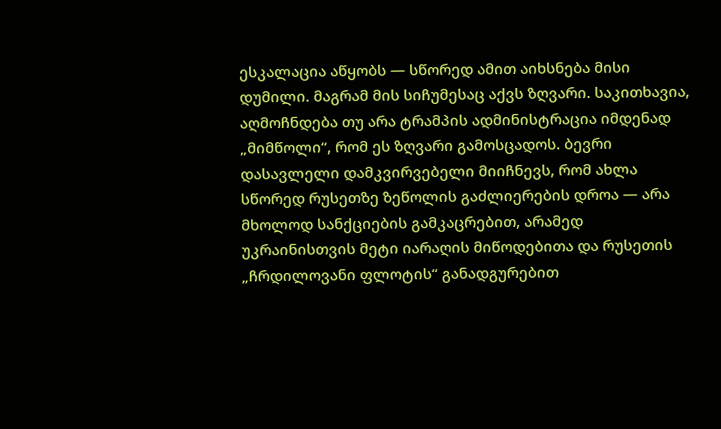ესკალაცია აწყობს — სწორედ ამით აიხსნება მისი დუმილი. მაგრამ მის სიჩუმესაც აქვს ზღვარი. საკითხავია, აღმოჩნდება თუ არა ტრამპის ადმინისტრაცია იმდენად „მიმწოლი“, რომ ეს ზღვარი გამოსცადოს. ბევრი დასავლელი დამკვირვებელი მიიჩნევს, რომ ახლა სწორედ რუსეთზე ზეწოლის გაძლიერების დროა — არა მხოლოდ სანქციების გამკაცრებით, არამედ უკრაინისთვის მეტი იარაღის მიწოდებითა და რუსეთის „ჩრდილოვანი ფლოტის“ განადგურებით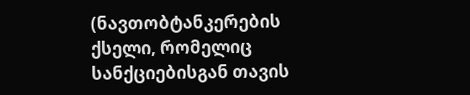(ნავთობტანკერების ქსელი, რომელიც სანქციებისგან თავის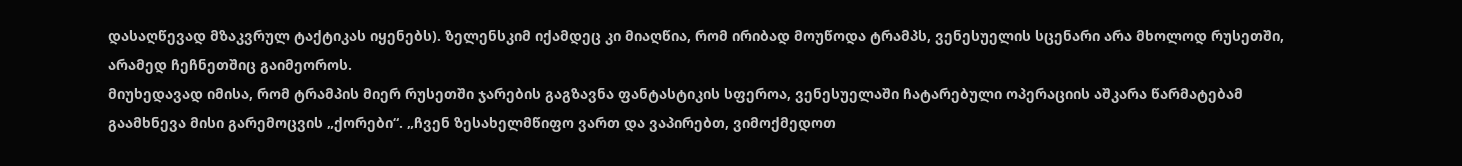დასაღწევად მზაკვრულ ტაქტიკას იყენებს). ზელენსკიმ იქამდეც კი მიაღწია, რომ ირიბად მოუწოდა ტრამპს, ვენესუელის სცენარი არა მხოლოდ რუსეთში, არამედ ჩეჩნეთშიც გაიმეოროს.
მიუხედავად იმისა, რომ ტრამპის მიერ რუსეთში ჯარების გაგზავნა ფანტასტიკის სფეროა, ვენესუელაში ჩატარებული ოპერაციის აშკარა წარმატებამ გაამხნევა მისი გარემოცვის „ქორები“. „ჩვენ ზესახელმწიფო ვართ და ვაპირებთ, ვიმოქმედოთ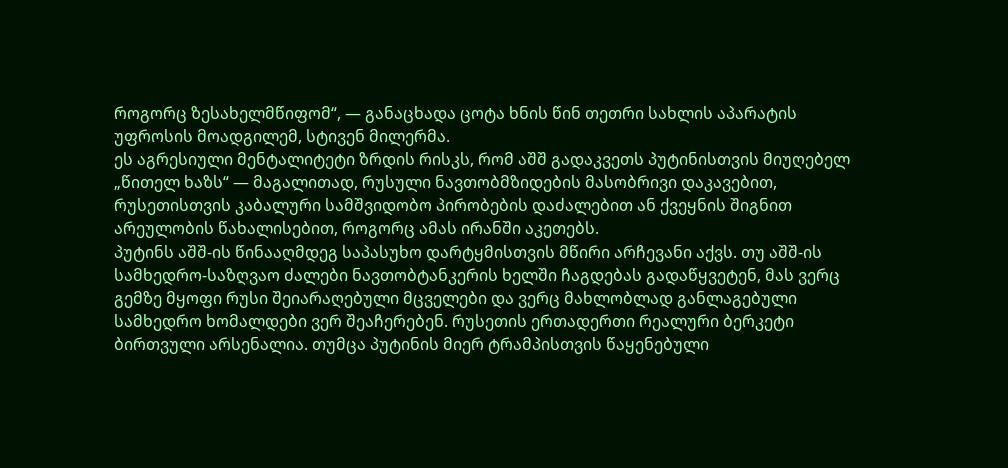როგორც ზესახელმწიფომ“, — განაცხადა ცოტა ხნის წინ თეთრი სახლის აპარატის უფროსის მოადგილემ, სტივენ მილერმა.
ეს აგრესიული მენტალიტეტი ზრდის რისკს, რომ აშშ გადაკვეთს პუტინისთვის მიუღებელ „წითელ ხაზს“ — მაგალითად, რუსული ნავთობმზიდების მასობრივი დაკავებით, რუსეთისთვის კაბალური სამშვიდობო პირობების დაძალებით ან ქვეყნის შიგნით არეულობის წახალისებით, როგორც ამას ირანში აკეთებს.
პუტინს აშშ-ის წინააღმდეგ საპასუხო დარტყმისთვის მწირი არჩევანი აქვს. თუ აშშ-ის სამხედრო-საზღვაო ძალები ნავთობტანკერის ხელში ჩაგდებას გადაწყვეტენ, მას ვერც გემზე მყოფი რუსი შეიარაღებული მცველები და ვერც მახლობლად განლაგებული სამხედრო ხომალდები ვერ შეაჩერებენ. რუსეთის ერთადერთი რეალური ბერკეტი ბირთვული არსენალია. თუმცა პუტინის მიერ ტრამპისთვის წაყენებული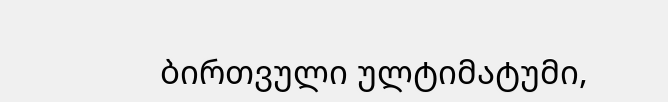ბირთვული ულტიმატუმი,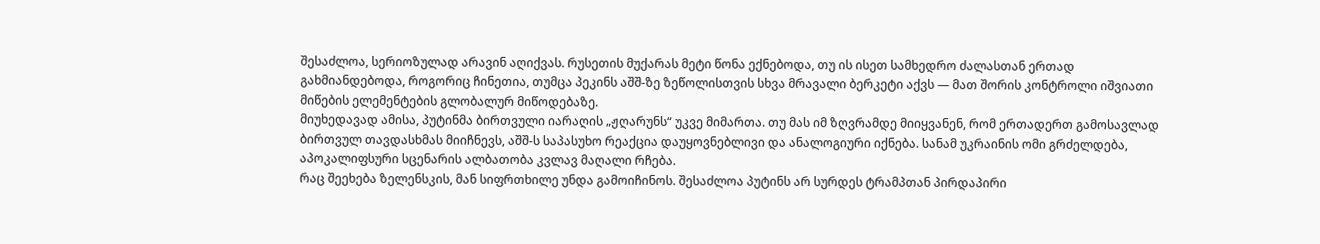შესაძლოა, სერიოზულად არავინ აღიქვას. რუსეთის მუქარას მეტი წონა ექნებოდა, თუ ის ისეთ სამხედრო ძალასთან ერთად გახმიანდებოდა, როგორიც ჩინეთია, თუმცა პეკინს აშშ-ზე ზეწოლისთვის სხვა მრავალი ბერკეტი აქვს — მათ შორის კონტროლი იშვიათი მიწების ელემენტების გლობალურ მიწოდებაზე.
მიუხედავად ამისა, პუტინმა ბირთვული იარაღის „ჟღარუნს“ უკვე მიმართა. თუ მას იმ ზღვრამდე მიიყვანენ, რომ ერთადერთ გამოსავლად ბირთვულ თავდასხმას მიიჩნევს, აშშ-ს საპასუხო რეაქცია დაუყოვნებლივი და ანალოგიური იქნება. სანამ უკრაინის ომი გრძელდება, აპოკალიფსური სცენარის ალბათობა კვლავ მაღალი რჩება.
რაც შეეხება ზელენსკის, მან სიფრთხილე უნდა გამოიჩინოს. შესაძლოა პუტინს არ სურდეს ტრამპთან პირდაპირი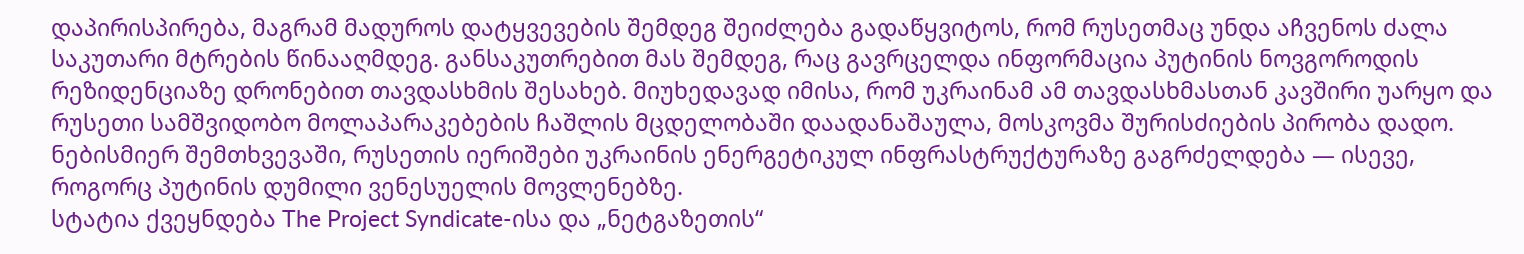დაპირისპირება, მაგრამ მადუროს დატყვევების შემდეგ შეიძლება გადაწყვიტოს, რომ რუსეთმაც უნდა აჩვენოს ძალა საკუთარი მტრების წინააღმდეგ. განსაკუთრებით მას შემდეგ, რაც გავრცელდა ინფორმაცია პუტინის ნოვგოროდის რეზიდენციაზე დრონებით თავდასხმის შესახებ. მიუხედავად იმისა, რომ უკრაინამ ამ თავდასხმასთან კავშირი უარყო და რუსეთი სამშვიდობო მოლაპარაკებების ჩაშლის მცდელობაში დაადანაშაულა, მოსკოვმა შურისძიების პირობა დადო. ნებისმიერ შემთხვევაში, რუსეთის იერიშები უკრაინის ენერგეტიკულ ინფრასტრუქტურაზე გაგრძელდება — ისევე, როგორც პუტინის დუმილი ვენესუელის მოვლენებზე.
სტატია ქვეყნდება The Project Syndicate-ისა და „ნეტგაზეთის“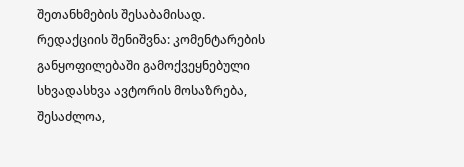შეთანხმების შესაბამისად.
რედაქციის შენიშვნა: კომენტარების განყოფილებაში გამოქვეყნებული სხვადასხვა ავტორის მოსაზრება, შესაძლოა,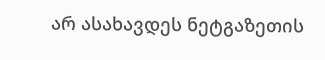არ ასახავდეს ნეტგაზეთის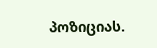პოზიციას.